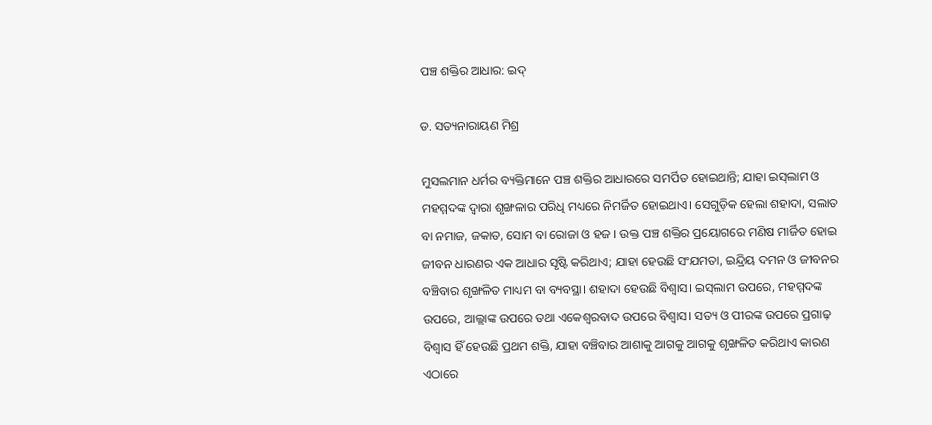ପଞ୍ଚ ଶକ୍ତିର ଆଧାର: ଇଦ୍‌

ଡ. ସତ୍ୟନାରାୟଣ ମିଶ୍ର

ମୁସଲମାନ ଧର୍ମର ବ୍ୟକ୍ତିମାନେ ପଞ୍ଚ ଶକ୍ତିର ଆଧାରରେ ସମର୍ପିତ ହୋଇଥାନ୍ତି; ଯାହା ଇସ୍‌ଲାମ ଓ ମହମ୍ମଦଙ୍କ ଦ୍ୱାରା ଶୃଙ୍ଖଳାର ପରିଧି ମଧ୍ୟରେ ନିମର୍ଜିତ ହୋଇଥାଏ। ସେଗୁଡ଼ିକ ହେଲା ଶହାଦା, ସଲାତ ବା ନମାଜ, ଜକାତ, ସୋମ ବା ରୋଜା ଓ ହଜ । ଉକ୍ତ ପଞ୍ଚ ଶକ୍ତିର ପ୍ରୟୋଗରେ ମଣିଷ ମାର୍ଜିତ ହୋଇ ଜୀବନ ଧାରଣର ଏକ ଆଧାର ସୃଷ୍ଟି କରିଥାଏ; ଯାହା ହେଉଛି ସଂଯମତା, ଇନ୍ଦ୍ରିୟ ଦମନ ଓ ଜୀବନର ବଞ୍ଚିବାର ଶୃଙ୍ଖଳିତ ମାଧ୍ୟମ ବା ବ୍ୟବସ୍ଥା। ଶହାଦା ହେଉଛି ବିଶ୍ୱାସ। ଇସ୍‌ଲାମ ଉପରେ, ମହମ୍ମଦଙ୍କ ଉପରେ, ଆଲ୍ଲାଙ୍କ ଉପରେ ତଥା ଏକେଶ୍ୱରବାଦ ଉପରେ ବିଶ୍ୱାସ। ସତ୍ୟ ଓ ପୀରଙ୍କ ଉପରେ ପ୍ରଗାଢ଼ ବିଶ୍ୱାସ ହିଁ ହେଉଛି ପ୍ରଥମ ଶକ୍ତି, ଯାହା ବଞ୍ଚିବାର ଆଶାକୁ ଆଗକୁ ଆଗକୁ ଶୃଙ୍ଖଳିତ କରିଥାଏ କାରଣ ଏଠାରେ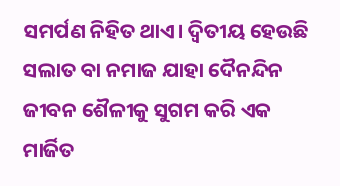ସମର୍ପଣ ନିହିତ ଥାଏ। ଦ୍ୱିତୀୟ ହେଉଛି ସଲାତ ବା ନମାଜ ଯାହା ଦୈନନ୍ଦିନ ଜୀବନ ଶୈଳୀକୁ ସୁଗମ କରି ଏକ ମାର୍ଜିତ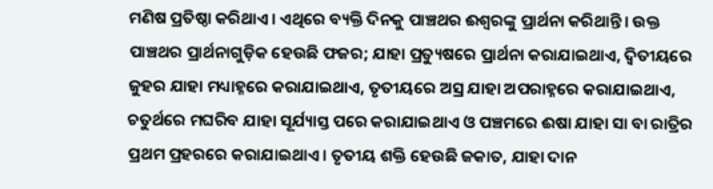ମଣିଷ ପ୍ରତିଷ୍ଠା କରିଥାଏ। ଏଥିରେ ବ୍ୟକ୍ତି ଦିନକୁ ପାଞ୍ଚଥର ଈଶ୍ୱରଙ୍କୁ ପ୍ରାର୍ଥନା କରିଥାନ୍ତି। ଉକ୍ତ ପାଞ୍ଚଥର ପ୍ରାର୍ଥନାଗୁଡ଼ିକ ହେଉଛି ଫଜର; ଯାହା ପ୍ରତ୍ୟୁଷରେ ପ୍ରାର୍ଥନା କରାଯାଇଥାଏ, ଦ୍ୱିତୀୟରେ ଜୁହର ଯାହା ମଧ୍ୟାହ୍ନରେ କରାଯାଇଥାଏ, ତୃତୀୟରେ ଅସ୍ର ଯାହା ଅପରାହ୍ନରେ କରାଯାଇଥାଏ, ଚତୁର୍ଥରେ ମଘରିବ ଯାହା ସୂର୍ଯ୍ୟାସ୍ତ ପରେ କରାଯାଇଥାଏ ଓ ପଞ୍ଚମରେ ଈଷା ଯାହା ସା ବା ରାତ୍ରିର ପ୍ରଥମ ପ୍ରହରରେ କରାଯାଇଥାଏ। ତୃତୀୟ ଶକ୍ତି ହେଉଛି ଜକାତ, ଯାହା ଦାନ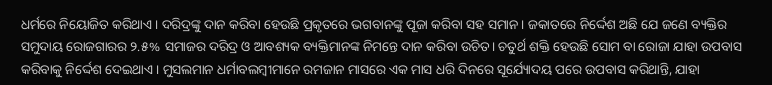ଧର୍ମରେ ନିୟୋଜିତ କରିଥାଏ। ଦରିଦ୍ରଙ୍କୁ ଦାନ କରିବା ହେଉଛି ପ୍ରକୃତରେ ଭଗବାନଙ୍କୁ ପୂଜା କରିବା ସହ ସମାନ। ଜକାତରେ ନିର୍ଦ୍ଦେଶ ଅଛି ଯେ ଜଣେ ବ୍ୟକ୍ତିର ସମୁଦାୟ ରୋଜଗାରର ୨.୫% ସମାଜର ଦରିଦ୍ର ଓ ଆବଶ୍ୟକ ବ୍ୟକ୍ତିମାନଙ୍କ ନିମନ୍ତେ ଦାନ କରିବା ଉଚିତ। ଚତୁର୍ଥ ଶକ୍ତି ହେଉଛି ସୋମ ବା ରୋଜା ଯାହା ଉପବାସ କରିବାକୁ ନିର୍ଦ୍ଦେଶ ଦେଇଥାଏ। ମୁସଲମାନ ଧର୍ମାବଲମ୍ବୀମାନେ ରମଜାନ ମାସରେ ଏକ ମାସ ଧରି ଦିନରେ ସୂର୍ଯ୍ୟୋଦୟ ପରେ ଉପବାସ କରିଥାନ୍ତି, ଯାହା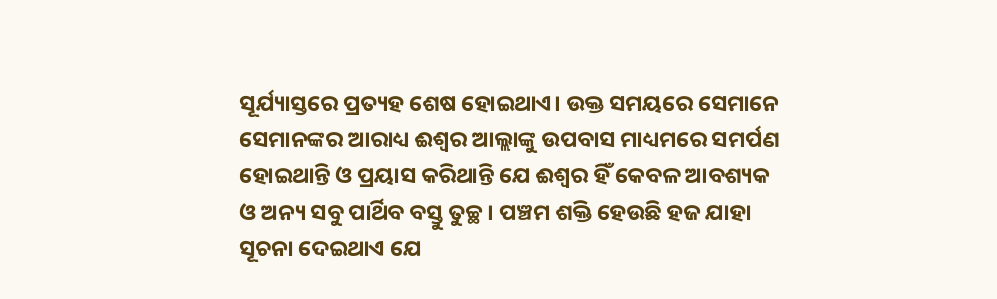ସୂର୍ଯ୍ୟାସ୍ତରେ ପ୍ରତ୍ୟହ ଶେଷ ହୋଇଥାଏ। ଉକ୍ତ ସମୟରେ ସେମାନେ ସେମାନଙ୍କର ଆରାଧ୍ୟ ଈଶ୍ୱର ଆଲ୍ଲାଙ୍କୁ ଉପବାସ ମାଧ୍ୟମରେ ସମର୍ପଣ ହୋଇଥାନ୍ତି ଓ ପ୍ରୟାସ କରିଥାନ୍ତି ଯେ ଈଶ୍ୱର ହିଁ କେବଳ ଆବଶ୍ୟକ ଓ ଅନ୍ୟ ସବୁ ପାର୍ଥିବ ବସ୍ତୁ ତୁଚ୍ଛ। ପଞ୍ଚମ ଶକ୍ତି ହେଉଛି ହଜ ଯାହା ସୂଚନା ଦେଇଥାଏ ଯେ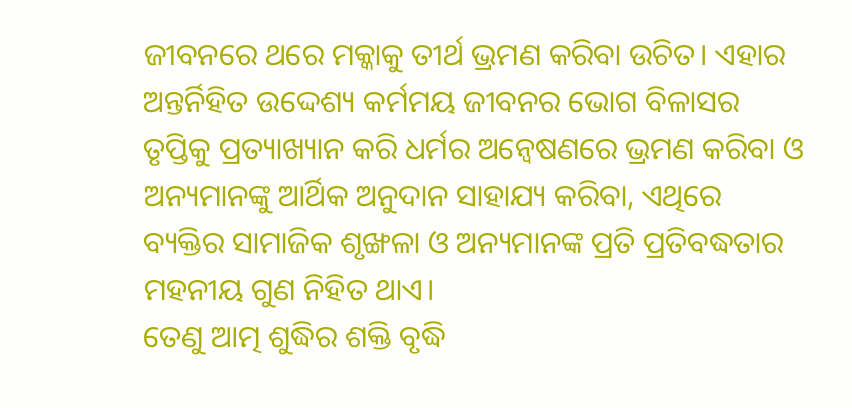ଜୀବନରେ ଥରେ ମକ୍କାକୁ ତୀର୍ଥ ଭ୍ରମଣ କରିବା ଉଚିତ। ଏହାର ଅନ୍ତର୍ନିହିତ ଉଦ୍ଦେଶ୍ୟ କର୍ମମୟ ଜୀବନର ଭୋଗ ବିଳାସର ତୃପ୍ତିକୁ ପ୍ରତ୍ୟାଖ୍ୟାନ କରି ଧର୍ମର ଅନ୍ବେଷଣରେ ଭ୍ରମଣ କରିବା ଓ ଅନ୍ୟମାନଙ୍କୁ ଆର୍ଥିକ ଅନୁଦାନ ସାହାଯ୍ୟ କରିବା, ଏଥିରେ ବ୍ୟକ୍ତିର ସାମାଜିକ ଶୃଙ୍ଖଳା ଓ ଅନ୍ୟମାନଙ୍କ ପ୍ରତି ପ୍ରତିବଦ୍ଧତାର ମହନୀୟ ଗୁଣ ନିହିତ ଥାଏ।
ତେଣୁ ଆତ୍ମ ଶୁଦ୍ଧିର ଶକ୍ତି ବୃଦ୍ଧି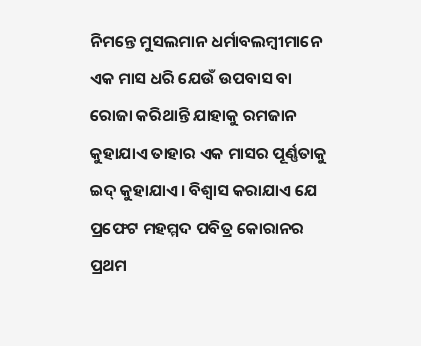ନିମନ୍ତେ ମୁସଲମାନ ଧର୍ମାବଲମ୍ବୀମାନେ ଏକ ମାସ ଧରି ଯେଉଁ ଉପବାସ ବା ରୋଜା କରିଥାନ୍ତି ଯାହାକୁ ରମଜାନ କୁହାଯାଏ ତାହାର ଏକ ମାସର ପୂର୍ଣ୍ଣତାକୁ ଇଦ୍‌ କୁହାଯାଏ। ବିଶ୍ୱାସ କରାଯାଏ ଯେ ପ୍ରଫେଟ ମହମ୍ମଦ ପବିତ୍ର କୋରାନର ପ୍ରଥମ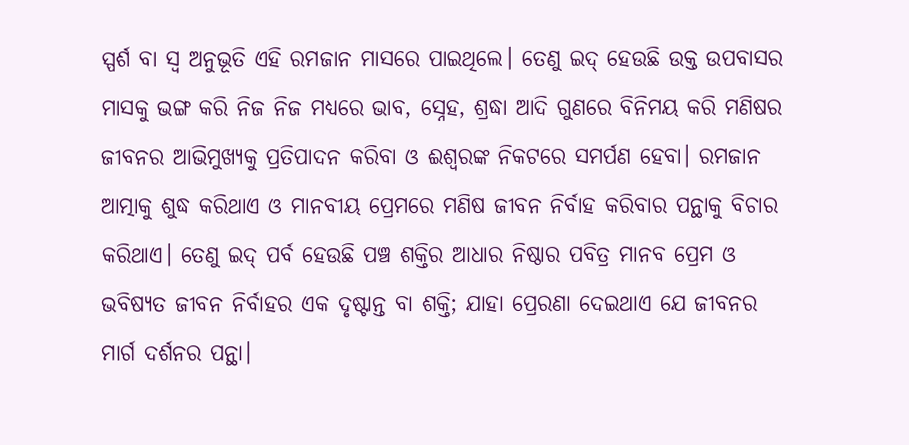ସ୍ପର୍ଶ ବା ସ୍ବ ଅନୁଭୂତି ଏହି ରମଜାନ ମାସରେ ପାଇଥିଲେ। ତେଣୁ ଇଦ୍‌ ହେଉଛି ଉକ୍ତ ଉପବାସର ମାସକୁ ଭଙ୍ଗ କରି ନିଜ ନିଜ ମଧ୍ୟରେ ଭାବ, ସ୍ନେହ, ଶ୍ରଦ୍ଧା ଆଦି ଗୁଣରେ ବିନିମୟ କରି ମଣିଷର ଜୀବନର ଆଭିମୁଖ୍ୟକୁ ପ୍ରତିପାଦନ କରିବା ଓ ଈଶ୍ୱରଙ୍କ ନିକଟରେ ସମର୍ପଣ ହେବା। ରମଜାନ ଆତ୍ମାକୁ ଶୁଦ୍ଧ କରିଥାଏ ଓ ମାନବୀୟ ପ୍ରେମରେ ମଣିଷ ଜୀବନ ନିର୍ବାହ କରିବାର ପନ୍ଥାକୁ ବିଚାର କରିଥାଏ। ତେଣୁ ଇଦ୍‌ ପର୍ବ ହେଉଛି ପଞ୍ଚ ଶକ୍ତିର ଆଧାର ନିଷ୍ଠାର ପବିତ୍ର ମାନବ ପ୍ରେମ ଓ ଭବିଷ୍ୟତ ଜୀବନ ନିର୍ବାହର ଏକ ଦୃଷ୍ଟାନ୍ତ ବା ଶକ୍ତି; ଯାହା ପ୍ରେରଣା ଦେଇଥାଏ ଯେ ଜୀବନର ମାର୍ଗ ଦର୍ଶନର ପନ୍ଥା।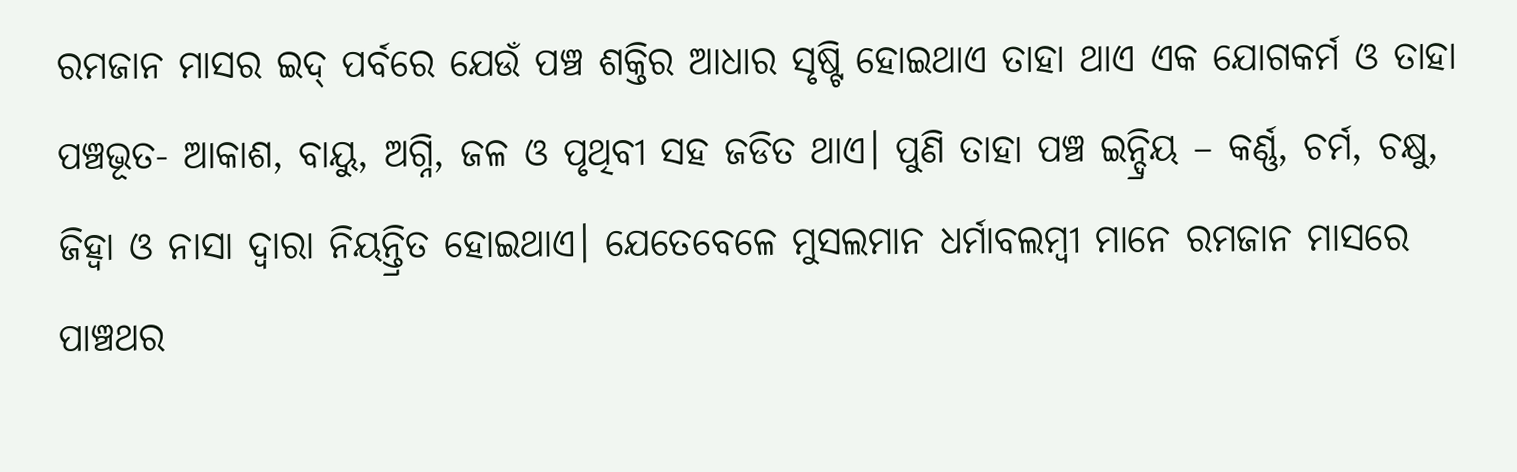ରମଜାନ ମାସର ଇଦ୍‌ ପର୍ବରେ ଯେଉଁ ପଞ୍ଚ ଶକ୍ତିର ଆଧାର ସୃଷ୍ଟି ହୋଇଥାଏ ତାହା ଥାଏ ଏକ ଯୋଗକର୍ମ ଓ ତାହା ପଞ୍ଚଭୂତ- ଆକାଶ, ବାୟୁ, ଅଗ୍ନି, ଜଳ ଓ ପୃଥିବୀ ସହ ଜଡିତ ଥାଏ। ପୁଣି ତାହା ପଞ୍ଚ ଇନ୍ଦ୍ରିୟ – କର୍ଣ୍ଣ, ଚର୍ମ, ଚକ୍ଷୁ, ଜିହ୍ବା ଓ ନାସା ଦ୍ୱାରା ନିୟନ୍ତ୍ରିତ ହୋଇଥାଏ। ଯେତେବେଳେ ମୁସଲମାନ ଧର୍ମାବଲମ୍ବୀ ମାନେ ରମଜାନ ମାସରେ ପାଞ୍ଚଥର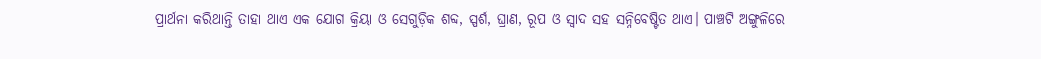ପ୍ରାର୍ଥନା କରିଥାନ୍ତି ତାହା ଥାଏ ଏକ ଯୋଗ କ୍ରିୟା ଓ ସେଗୁଡ଼ିକ ଶବ୍ଦ, ସ୍ପର୍ଶ, ଘ୍ରାଣ, ରୂପ ଓ ସ୍ବାଦ ସହ ସନ୍ନିବେଷ୍ଟିତ ଥାଏ। ପାଞ୍ଚଟି ଅଙ୍ଗୁଳିରେ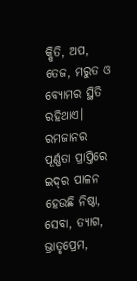କ୍ଷିତି, ଅପ, ତେଜ, ମରୁତ ଓ ବ୍ୟୋମର ସ୍ଥିତି ରହିଥାଏ। ରମଜାନର ପୂର୍ଣ୍ଣତା ପ୍ରାପ୍ତିରେ ଇଦ୍‌ର ପାଳନ ହେଉଛି ନିଷ୍ଠା, ସେବା, ତ୍ୟାଗ, ଭ୍ରାତୃପ୍ରେମ,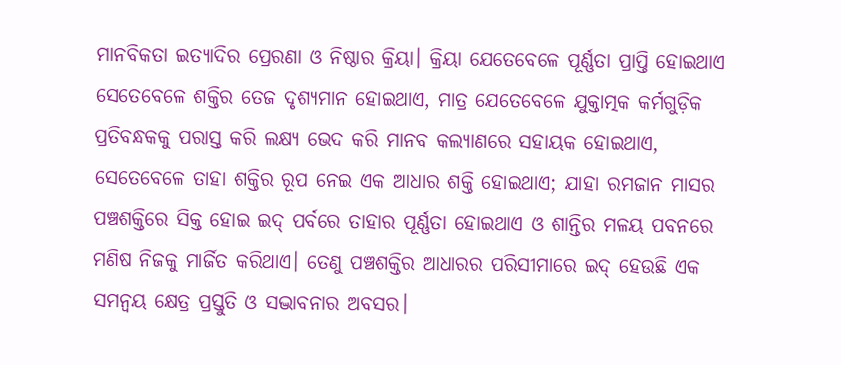ମାନବିକତା ଇତ୍ୟାଦିର ପ୍ରେରଣା ଓ ନିଷ୍ଠାର କ୍ରିୟା। କ୍ରିୟା ଯେତେବେଳେ ପୂର୍ଣ୍ଣତା ପ୍ରାପ୍ତି ହୋଇଥାଏ ସେତେବେଳେ ଶକ୍ତିର ତେଜ ଦୃଶ୍ୟମାନ ହୋଇଥାଏ, ମାତ୍ର ଯେତେବେଳେ ଯୁକ୍ତାତ୍ମକ କର୍ମଗୁଡ଼ିକ ପ୍ରତିବନ୍ଧକକୁ ପରାସ୍ତ କରି ଲକ୍ଷ୍ୟ ଭେଦ କରି ମାନବ କଲ୍ୟାଣରେ ସହାୟକ ହୋଇଥାଏ, ସେତେବେଳେ ତାହା ଶକ୍ତିର ରୂପ ନେଇ ଏକ ଆଧାର ଶକ୍ତି ହୋଇଥାଏ; ଯାହା ରମଜାନ ମାସର ପଞ୍ଚଶକ୍ତିରେ ସିକ୍ତ ହୋଇ ଇଦ୍‌ ପର୍ବରେ ତାହାର ପୂର୍ଣ୍ଣତା ହୋଇଥାଏ ଓ ଶାନ୍ତିର ମଳୟ ପବନରେ ମଣିଷ ନିଜକୁ ମାର୍ଜିତ କରିଥାଏ। ତେଣୁ ପଞ୍ଚଶକ୍ତିର ଆଧାରର ପରିସୀମାରେ ଇଦ୍‌ ହେଉଛି ଏକ ସମନ୍ବୟ କ୍ଷେତ୍ର ପ୍ରସ୍ତୁତି ଓ ସଦ୍ଭାବନାର ଅବସର।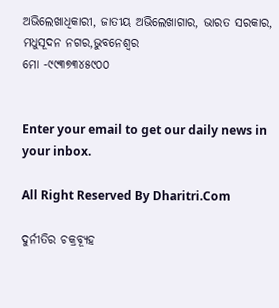ଅଭିଲେଖାଧିକାରୀ, ଜାତୀୟ ଅଭିଲେଖାଗାର, ଭାରତ ସରକାର, ମଧୁସୂଦନ ନଗର,ଭୁବନେଶ୍ବର
ମୋ -୯୯୩୭୩୪୫୯୦୦


Enter your email to get our daily news in your inbox.

All Right Reserved By Dharitri.Com

ଦୁର୍ନୀତିର ଚକ୍ରବ୍ୟୂହ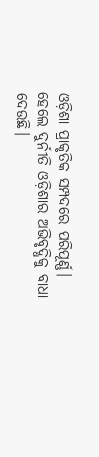ଓଡ଼ିଶା ପ୍ରାକୃତିକ ସମ୍ପଦରେ ପରିପୂର୍ଣ୍ଣ। ହେଲେ ଦୁର୍ନୀତି ଓଡ଼ିଶାର ଅଭିବୃଦ୍ଧିକୁ ବାଧା ଦେଉଛି।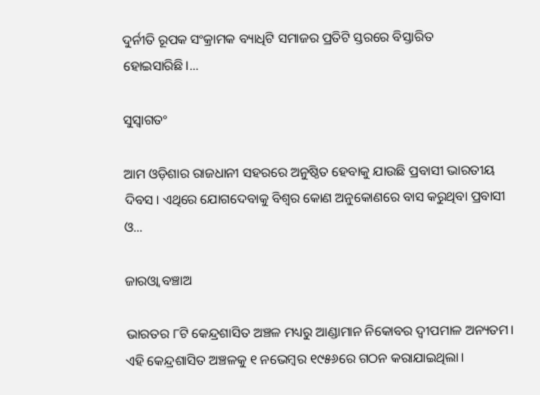ଦୁର୍ନୀତି ରୂପକ ସଂକ୍ରାମକ ବ୍ୟାଧିଟି ସମାଜର ପ୍ରତିଟି ସ୍ତରରେ ବିସ୍ତାରିତ ହୋଇସାରିଛି।...

ସୁସ୍ବାଗତଂ

ଆମ ଓଡ଼ିଶାର ରାଜଧାନୀ ସହରରେ ଅନୁଷ୍ଠିତ ହେବାକୁ ଯାଉଛି ପ୍ରବାସୀ ଭାରତୀୟ ଦିବସ। ଏଥିରେ ଯୋଗଦେବାକୁ ବିଶ୍ବର କୋଣ ଅନୁକୋଣରେ ବାସ କରୁଥିବା ପ୍ରବାସୀ ଓ...

ଜାରଓ୍ବା ବଞ୍ଚାଅ

ଭାରତର ୮ଟି କେନ୍ଦ୍ରଶାସିତ ଅଞ୍ଚଳ ମଧ୍ୟରୁ ଆଣ୍ଡାମାନ ନିକୋବର ଦ୍ୱୀପମାଳ ଅନ୍ୟତମ। ଏହି କେନ୍ଦ୍ରଶାସିତ ଅଞ୍ଚଳକୁ ୧ ନଭେମ୍ବର ୧୯୫୬ରେ ଗଠନ କରାଯାଇଥିଲା।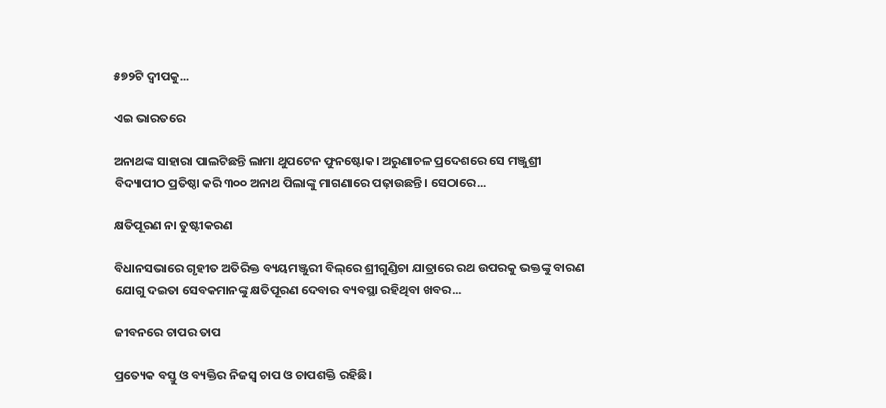୫୭୨ଟି ଦ୍ୱୀପକୁ...

ଏଇ ଭାରତରେ

ଅନାଥଙ୍କ ସାହାରା ପାଲଟିଛନ୍ତି ଲାମା ଥୁପଟେନ ଫୁନଷ୍ଟୋକ। ଅରୁଣାଚଳ ପ୍ରଦେଶରେ ସେ ମଞ୍ଜୁଶ୍ରୀ ବିଦ୍ୟାପୀଠ ପ୍ରତିଷ୍ଠା କରି ୩୦୦ ଅନାଥ ପିଲାଙ୍କୁ ମାଗଣାରେ ପଢ଼ାଉଛନ୍ତି। ସେଠାରେ...

କ୍ଷତିପୂରଣ ନା ତୁଷ୍ଟୀକରଣ

ବିଧାନସଭାରେ ଗୃହୀତ ଅତିରିକ୍ତ ବ୍ୟୟମଞ୍ଜୁରୀ ବିଲ୍‌ରେ ଶ୍ରୀଗୁଣ୍ଡିଚା ଯାତ୍ରାରେ ରଥ ଉପରକୁ ଭକ୍ତଙ୍କୁ ବାରଣ ଯୋଗୁ ଦଇତା ସେବକମାନଙ୍କୁ କ୍ଷତିପୂରଣ ଦେବାର ବ୍ୟବସ୍ଥା ରହିଥିବା ଖବର...

ଜୀବନରେ ଚାପର ତାପ

ପ୍ରତ୍ୟେକ ବସ୍ତୁ ଓ ବ୍ୟକ୍ତିର ନିଜସ୍ବ ଚାପ ଓ ଚାପଶକ୍ତି ରହିଛି।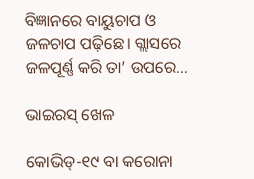ବିଜ୍ଞାନରେ ବାୟୁଚାପ ଓ ଜଳଚାପ ପଢ଼ିଛେ। ଗ୍ଲାସରେ ଜଳପୂର୍ଣ୍ଣ କରି ତା’ ଉପରେ...

ଭାଇରସ୍‌ ଖେଳ

କୋଭିଡ୍‌-୧୯ ବା କରୋନା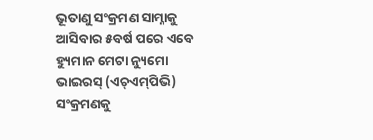ଭୂତାଣୁ ସଂକ୍ରମଣ ସାମ୍ନାକୁ ଆସିବାର ୫ବର୍ଷ ପରେ ଏବେ ହ୍ୟୁମାନ ମେଟା ନ୍ୟୁମୋ ଭାଇରସ୍‌ (ଏଚ୍‌ଏମ୍‌ପିଭି) ସଂକ୍ରମଣକୁ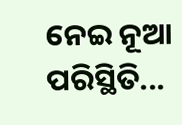ନେଇ ନୂଆ ପରିସ୍ଥିତି...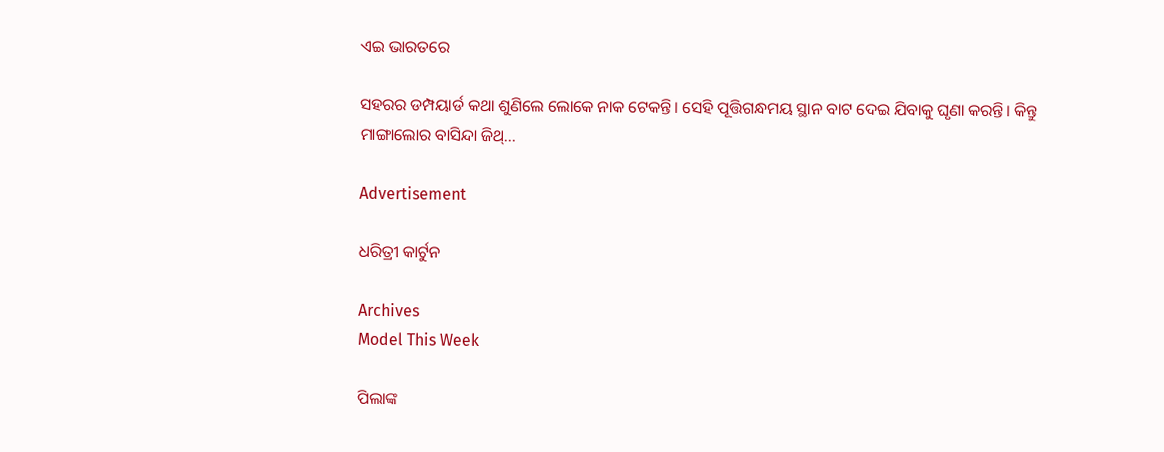ଏଇ ଭାରତରେ

ସହରର ଡମ୍ପୟାର୍ଡ କଥା ଶୁଣିଲେ ଲୋକେ ନାକ ଟେକନ୍ତି। ସେହି ପୂତ୍ତିଗନ୍ଧମୟ ସ୍ଥାନ ବାଟ ଦେଇ ଯିବାକୁ ଘୃଣା କରନ୍ତି। କିନ୍ତୁ ମାଙ୍ଗାଲୋର ବାସିନ୍ଦା ଜିଥ୍‌...

Advertisement

ଧରିତ୍ରୀ କାର୍ଟୁନ

Archives
Model This Week

ପିଲାଙ୍କ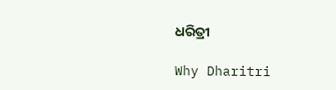ଧରିତ୍ରୀ

Why Dharitri